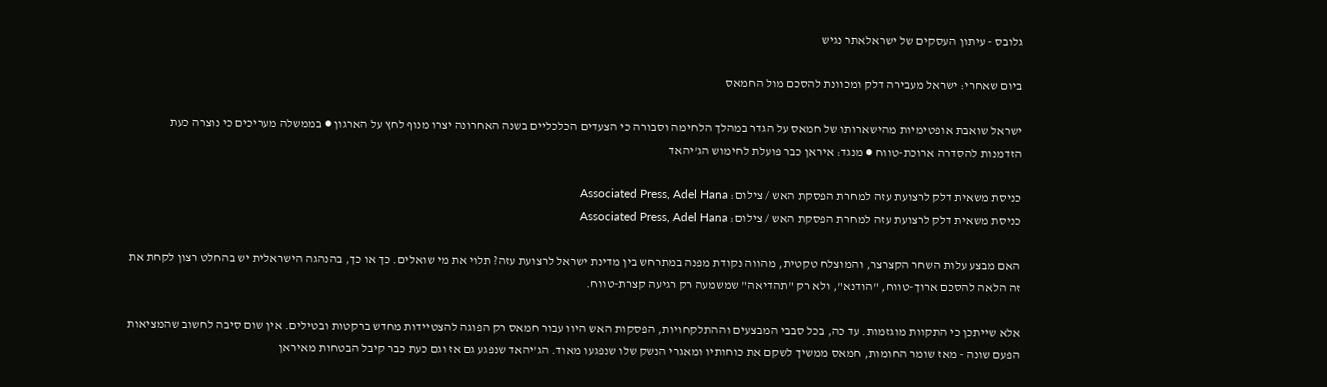גלובס - עיתון העסקים של ישראלאתר נגיש

ביום שאחרי: ישראל מעבירה דלק ומכוונת להסכם מול החמאס

ישראל שואבת אופטימיות מהישארותו של חמאס על הגדר במהלך הלחימה וסבורה כי הצעדים הכלכליים בשנה האחרונה יצרו מנוף לחץ על הארגון ● בממשלה מעריכים כי נוצרה כעת הזדמנות להסדרה ארוכת-טווח ● מנגד: איראן כבר פועלת לחימוש הג'יהאד

כניסת משאית דלק לרצועת עזה למחרת הפסקת האש / צילום: Associated Press, Adel Hana
כניסת משאית דלק לרצועת עזה למחרת הפסקת האש / צילום: Associated Press, Adel Hana

האם מבצע עלות השחר הקצרצר, והמוצלח טקטית, מהווה נקודת מפנה במתרחש בין מדינת ישראל לרצועת עזה? תלוי את מי שואלים. כך או כך, בהנהגה הישראלית יש בהחלט רצון לקחת את זה הלאה להסכם ארוך-טווח, "הודנא", ולא רק "תהדיאה" שמשמעה רק רגיעה קצרת-טווח.

אלא שייתכן כי התקוות מוגזמות. עד כה, בכל סבבי המבצעים וההתלקחויות, הפסקות האש היוו עבור חמאס רק הפוגה להצטיידות מחדש ברקטות ובטילים. אין שום סיבה לחשוב שהמציאות הפעם שונה - מאז שומר החומות, חמאס ממשיך לשקם את כוחותיו ומאגרי הנשק שלו שנפגעו מאוד. הג'יהאד שנפגע גם אז וגם כעת כבר קיבל הבטחות מאיראן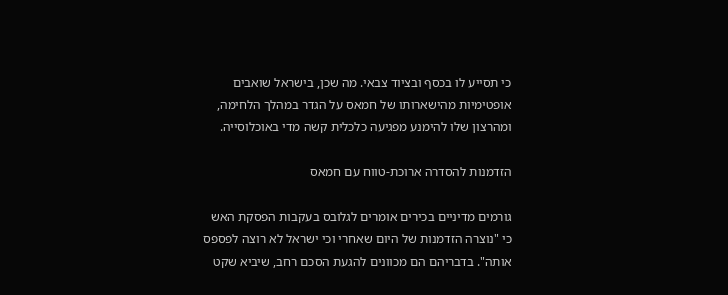כי תסייע לו בכסף ובציוד צבאי. מה שכן, בישראל שואבים אופטימיות מהישארותו של חמאס על הגדר במהלך הלחימה, ומהרצון שלו להימנע מפגיעה כלכלית קשה מדי באוכלוסייה.

הזדמנות להסדרה ארוכת-טווח עם חמאס

גורמים מדיניים בכירים אומרים לגלובס בעקבות הפסקת האש כי "נוצרה הזדמנות של היום שאחרי וכי ישראל לא רוצה לפספס אותה". בדבריהם הם מכוונים להגעת הסכם רחב, שיביא שקט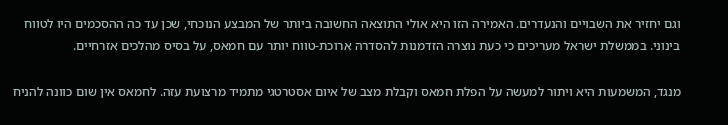וגם יחזיר את השבויים והנעדרים. האמירה הזו היא אולי התוצאה החשובה ביותר של המבצע הנוכחי, שכן עד כה ההסכמים היו לטווח בינוני. בממשלת ישראל מעריכים כי כעת נוצרה הזדמנות להסדרה ארוכת-טווח יותר עם חמאס, על בסיס מהלכים אזרחיים.

מנגד, המשמעות היא ויתור למעשה על הפלת חמאס וקבלת מצב של איום אסטרטגי מתמיד מרצועת עזה. לחמאס אין שום כוונה להניח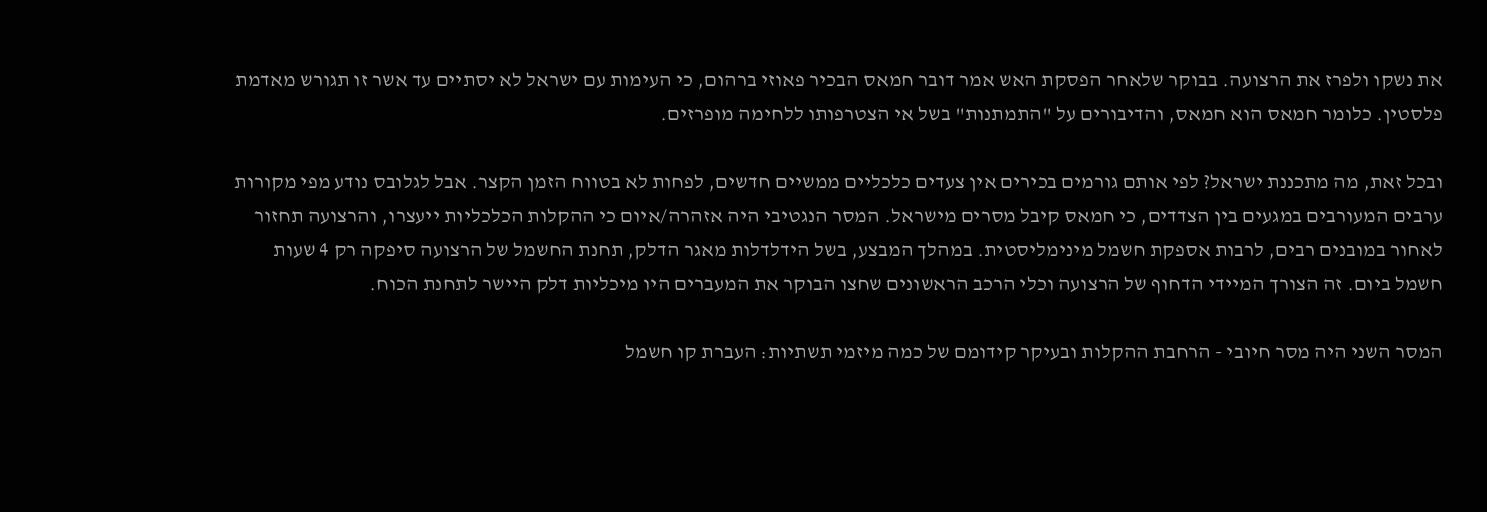את נשקו ולפרז את הרצועה. בבוקר שלאחר הפסקת האש אמר דובר חמאס הבכיר פאוזי ברהום, כי העימות עם ישראל לא יסתיים עד אשר זו תגורש מאדמת פלסטין. כלומר חמאס הוא חמאס, והדיבורים על "התמתנות" בשל אי הצטרפותו ללחימה מופרזים.

ובכל זאת, מה מתכננת ישראל? לפי אותם גורמים בכירים אין צעדים כלכליים ממשיים חדשים, לפחות לא בטווח הזמן הקצר. אבל לגלובס נודע מפי מקורות ערבים המעורבים במגעים בין הצדדים, כי חמאס קיבל מסרים מישראל. המסר הנגטיבי היה אזהרה/איום כי ההקלות הכלכליות ייעצרו, והרצועה תחזור לאחור במובנים רבים, לרבות אספקת חשמל מינימליסטית. במהלך המבצע, בשל הידלדלות מאגר הדלק, תחנת החשמל של הרצועה סיפקה רק 4 שעות חשמל ביום. זה הצורך המיידי הדחוף של הרצועה וכלי הרכב הראשונים שחצו הבוקר את המעברים היו מיכליות דלק היישר לתחנת הכוח.

המסר השני היה מסר חיובי - הרחבת ההקלות ובעיקר קידומם של כמה מיזמי תשתיות: העברת קו חשמל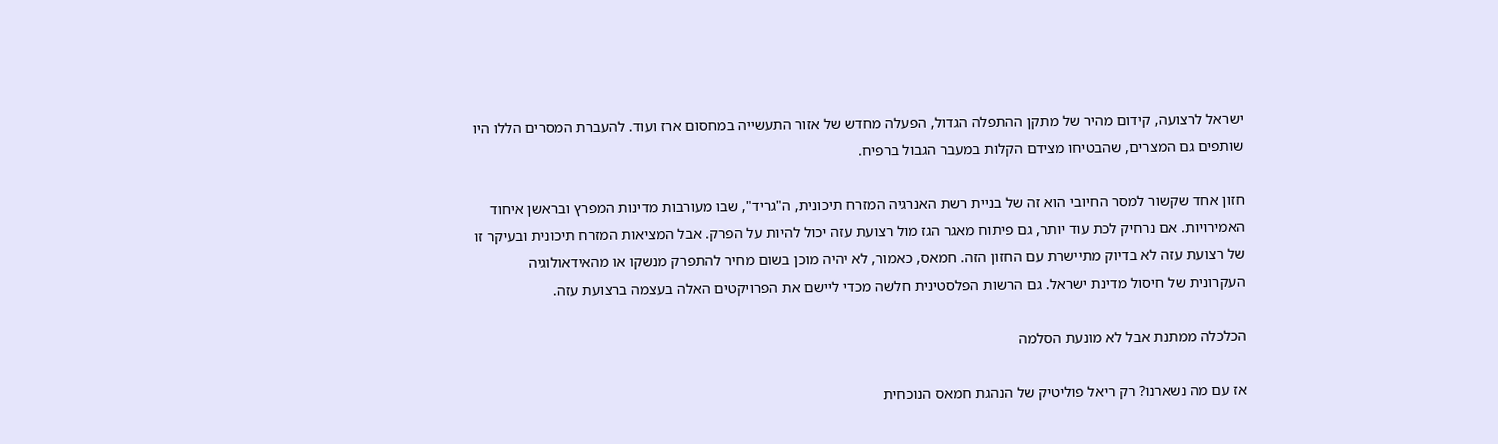ישראל לרצועה, קידום מהיר של מתקן ההתפלה הגדול, הפעלה מחדש של אזור התעשייה במחסום ארז ועוד. להעברת המסרים הללו היו שותפים גם המצרים, שהבטיחו מצידם הקלות במעבר הגבול ברפיח.

חזון אחד שקשור למסר החיובי הוא זה של בניית רשת האנרגיה המזרח תיכונית, ה"גריד", שבו מעורבות מדינות המפרץ ובראשן איחוד האמירויות. אם נרחיק לכת עוד יותר, גם פיתוח מאגר הגז מול רצועת עזה יכול להיות על הפרק. אבל המציאות המזרח תיכונית ובעיקר זו של רצועת עזה לא בדיוק מתיישרת עם החזון הזה. חמאס, כאמור, לא יהיה מוכן בשום מחיר להתפרק מנשקו או מהאידאולוגיה העקרונית של חיסול מדינת ישראל. גם הרשות הפלסטינית חלשה מכדי ליישם את הפרויקטים האלה בעצמה ברצועת עזה.

הכלכלה ממתנת אבל לא מונעת הסלמה

אז עם מה נשארנו? רק ריאל פוליטיק של הנהגת חמאס הנוכחית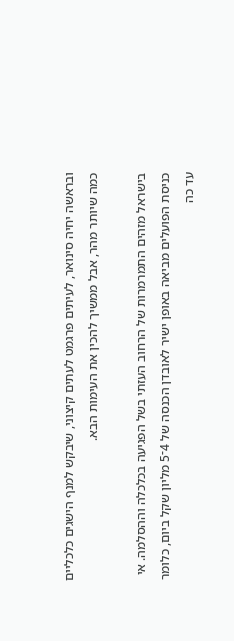ובראשה יחיה סינואר, לעיתים פרגמט לעתים קיצוני, שיבקש למנף הישגים כלכליים כמה שיותר מהר, אבל ממשיך להכין את העימות הבא.

בישראל מזהים התמרמרות של הרחוב העזתי בשל הפגיעה בכלכלה וההסלמה. אי כניסת הפועלים מביאה באופן ישיר לאובדן הכנסה של 4־5 מליון שקל ביום, כלומר עד כה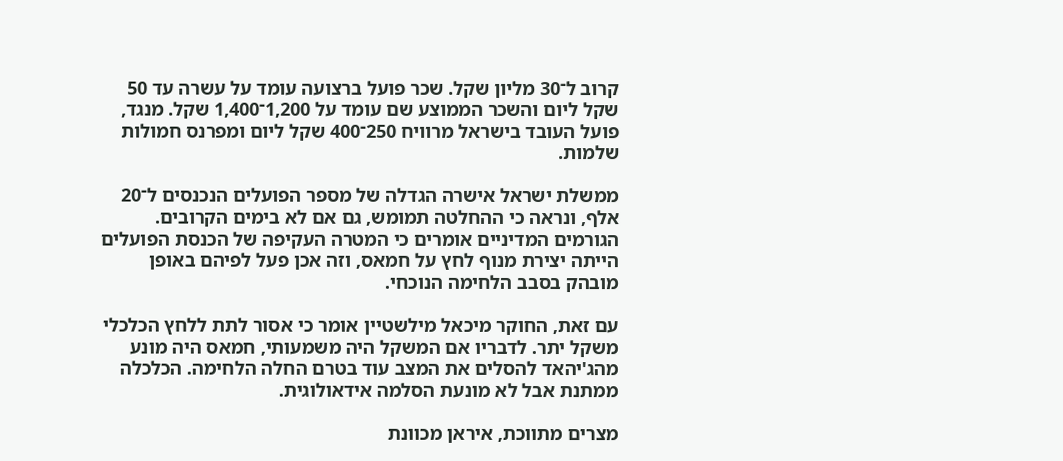קרוב ל־30 מליון שקל. שכר פועל ברצועה עומד על עשרה עד 50 שקל ליום והשכר הממוצע שם עומד על 1,200־1,400 שקל. מנגד, פועל העובד בישראל מרוויח 250־400 שקל ליום ומפרנס חמולות שלמות.

ממשלת ישראל אישרה הגדלה של מספר הפועלים הנכנסים ל־20 אלף, ונראה כי ההחלטה תמומש, גם אם לא בימים הקרובים. הגורמים המדיניים אומרים כי המטרה העקיפה של הכנסת הפועלים הייתה יצירת מנוף לחץ על חמאס, וזה אכן פעל לפיהם באופן מובהק בסבב הלחימה הנוכחי.

עם זאת, החוקר מיכאל מילשטיין אומר כי אסור לתת ללחץ הכלכלי משקל יתר. לדבריו אם המשקל היה משמעותי, חמאס היה מונע מהג'יהאד להסלים את המצב עוד בטרם החלה הלחימה. הכלכלה ממתנת אבל לא מונעת הסלמה אידאולוגית.

מצרים מתווכת, איראן מכוונת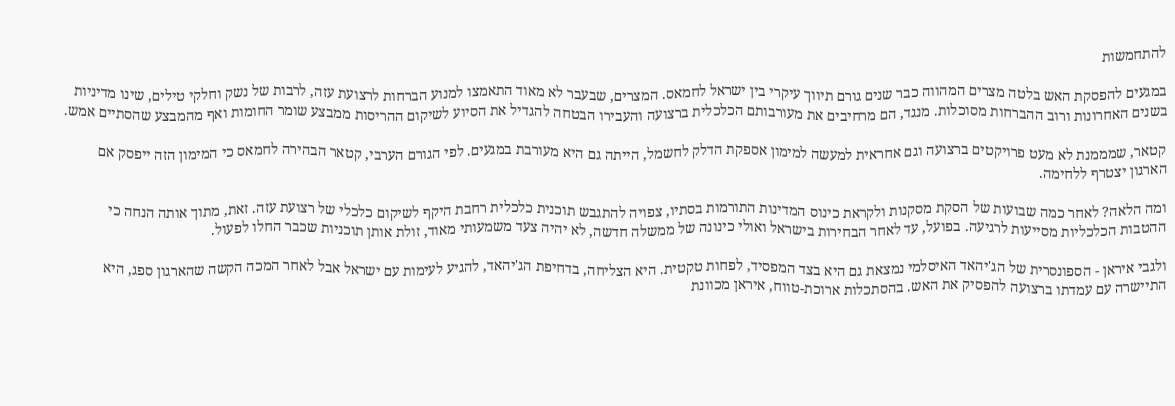להתחמשות

במגעים להפסקת האש בלטה מצרים המהווה כבר שנים גורם תיווך עיקרי בין ישראל לחמאס. המצרים, שבעבר לא מאוד התאמצו למנוע הברחות לרצועת עזה, לרבות של נשק וחלקי טילים, שינו מדיניות בשנים האחרונות ורוב ההברחות מסוכלות. מנגד, הם מרחיבים את מעורבותם הכלכלית ברצועה והעבירו הבטחה להגדיל את הסיוע לשיקום ההריסות ממבצע שומר החומות ואף מהמבצע שהסתיים אמש.

קטאר, שמממנת לא מעט פרויקטים ברצועה וגם אחראית למעשה למימון אספקת הדלק לחשמל, הייתה גם היא מעורבת במגעים. לפי הגורם הערבי, קטאר הבהירה לחמאס כי המימון הזה ייפסק אם הארגון יצטרף ללחימה.

ומה הלאה? לאחר כמה שבועות של הסקת מסקנות ולקראת כינוס המדינות התורמות בסתיו, צפויה להתגבש תוכנית כלכלית רחבת היקף לשיקום כלכלי של רצועת עזה. זאת, מתוך אותה הנחה כי ההטבות הכלכליות מסייעות לרגיעה. בפועל, עד לאחר הבחירות בישראל ואולי כינונה של ממשלה חדשה, לא יהיה צעד משמעותי מאוד, זולת אותן תוכניות שכבר החלו לפעול.

ולגבי איראן - הספונסרית של הג'יהאד האיסלמי נמצאת גם היא בצד המפסיד, לפחות טקטית. היא הצליחה, בדחיפת הג'יהאד, להגיע לעימות עם ישראל אבל לאחר המכה הקשה שהארגון ספג, היא התיישרה עם עמדתו ברצועה להפסיק את האש. בהסתכלות ארוכת-טווח, איראן מכוונת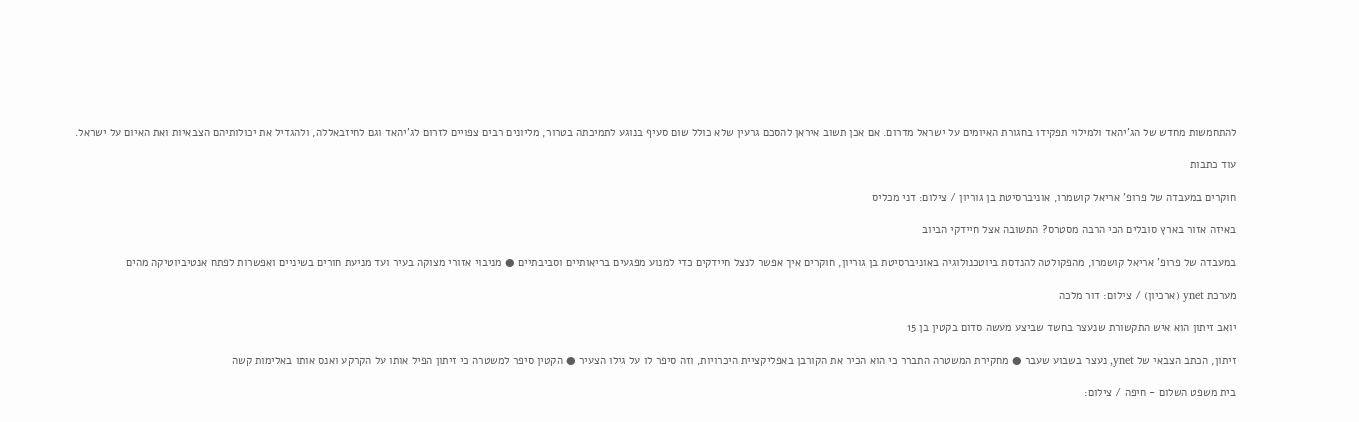להתחמשות מחדש של הג'יהאד ולמילוי תפקידו בחגורת האיומים על ישראל מדרום. אם אכן תשוב איראן להסכם גרעין שלא כולל שום סעיף בנוגע לתמיכתה בטרור, מליונים רבים צפויים לזרום לג'יהאד וגם לחיזבאללה, ולהגדיל את יכולותיהם הצבאיות ואת האיום על ישראל.

עוד כתבות

חוקרים במעבדה של פרופ' אריאל קושמרו, אוניברסיטת בן גוריון / צילום: דני מכליס

באיזה אזור בארץ סובלים הכי הרבה מסטרס? התשובה אצל חיידקי הביוב

במעבדה של פרופ' אריאל קושמרו, מהפקולטה להנדסת ביוטכנולוגיה באוניברסיטת בן גוריון, חוקרים איך אפשר לנצל חיידקים כדי למנוע מפגעים בריאותיים וסביבתיים ● מניבוי אזורי מצוקה בעיר ועד מניעת חורים בשיניים ואפשרות לפתח אנטיביוטיקה מהים

מערכת ynet (ארכיון) / צילום: דור מלכה

יואב זיתון הוא איש התקשורת שנעצר בחשד שביצע מעשה סדום בקטין בן 15

זיתון, הכתב הצבאי של ynet, נעצר בשבוע שעבר ● מחקירת המשטרה התברר כי הוא הכיר את הקורבן באפליקציית היכרויות, וזה סיפר לו על גילו הצעיר ● הקטין סיפר למשטרה כי זיתון הפיל אותו על הקרקע ואנס אותו באלימות קשה

בית משפט השלום - חיפה / צילום: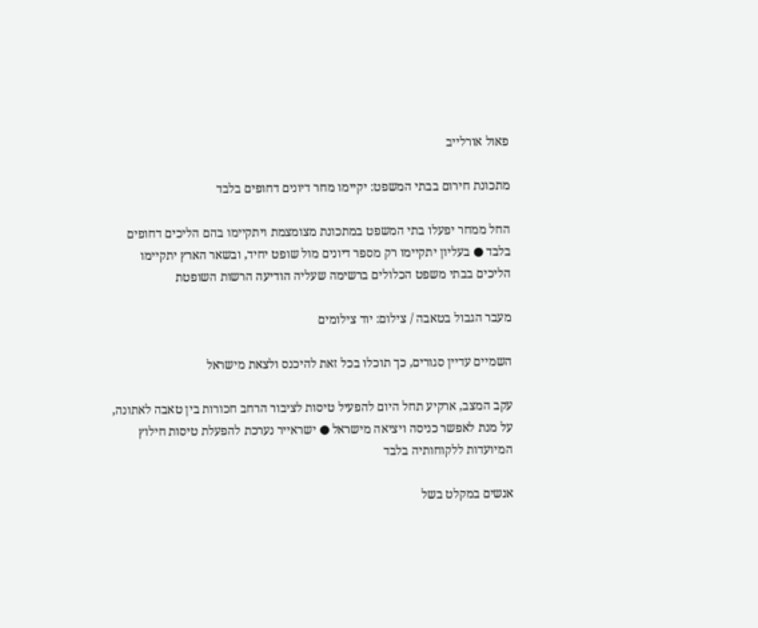פאול אורלייב

מתכונת חירום בבתי המשפט: יקיימו מחר דיונים דחופים בלבד

החל ממחר יפעלו בתי המשפט במתכונת מצומצמת ויתקיימו בהם הליכים דחופים בלבד ● בעליון יתקיימו רק מספר דיונים מול שופט יחיד, ובשאר הארץ יתקיימו הליכים בבתי משפט הכלולים ברשימה שעליה הודיעה הרשות השופטת

מעבר הגבול בטאבה / צילום: יוד צילומים

השמיים עדיין סגורים, כך תוכלו בכל זאת להיכנס ולצאת מישראל

עקב המצב, ארקיע תחל היום להפעיל טיסות לציבור הרחב חכורות בין טאבה לאתונה, על מנת לאפשר כניסה ויציאה מישראל ● ישראייר נערכת להפעלת טיסות חילוץ המיועדות ללקוחותיה בלבד

אנשים במקלט בשל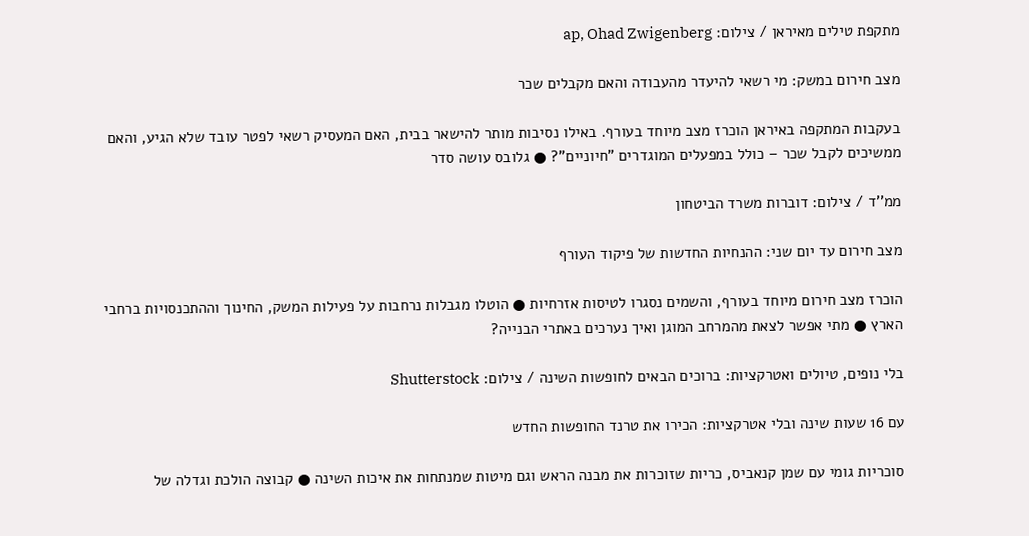מתקפת טילים מאיראן / צילום: ap, Ohad Zwigenberg

מצב חירום במשק: מי רשאי להיעדר מהעבודה והאם מקבלים שכר

בעקבות המתקפה באיראן הוכרז מצב מיוחד בעורף. באילו נסיבות מותר להישאר בבית, האם המעסיק רשאי לפטר עובד שלא הגיע, והאם ממשיכים לקבל שכר – כולל במפעלים המוגדרים "חיוניים"? ● גלובס עושה סדר

ממ''ד / צילום: דוברות משרד הביטחון

מצב חירום עד יום שני: ההנחיות החדשות של פיקוד העורף

הוכרז מצב חירום מיוחד בעורף, והשמים נסגרו לטיסות אזרחיות ● הוטלו מגבלות נרחבות על פעילות המשק, החינוך וההתכנסויות ברחבי הארץ ● מתי אפשר לצאת מהמרחב המוגן ואיך נערכים באתרי הבנייה?

בלי נופים, טיולים ואטרקציות: ברוכים הבאים לחופשות השינה / צילום: Shutterstock

עם 16 שעות שינה ובלי אטרקציות: הכירו את טרנד החופשות החדש

סוכריות גומי עם שמן קנאביס, כריות שזוכרות את מבנה הראש וגם מיטות שמנתחות את איכות השינה ● קבוצה הולכת וגדלה של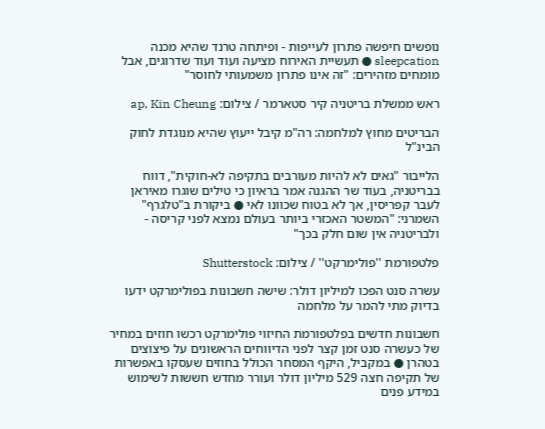נופשים חיפשה פתרון לעייפות - ופיתחה טרנד שהיא מכנה sleepcation ● תעשיית האירוח מציעה ועוד ועוד שדרוגים, אבל מומחים מזהירים: "זה אינו פתרון משמעותי לחוסר"

ראש ממשלת בריטניה קיר סטארמר / צילום: ap, Kin Cheung

הבריטים מחוץ למלחמה: רה"מ קיבל ייעוץ שהיא מנוגדת לחוק הבינ"ל

הלייבור "גאים לא להיות מעורבים בתקיפה לא-חוקית", דווח בבריטניה, בעוד שר ההגנה אמר בראיון כי טילים שוגרו מאיראן לעבר קפריסין, אך לא בטוח שכוונו לאי ● ביקורת ב"טלגרף" השמרני: "המשטר האכזרי ביותר בעולם נמצא לפני קריסה - ולבריטניה אין שום חלק בכך"

פלטפורמת ''פולימרקט'' / צילום: Shutterstock

עשרה סנט הפכו למיליון דולר: שישה חשבונות בפולימרקט ידעו בדיוק מתי להמר על מלחמה

חשבונות חדשים בפלטפורמת החיזוי פולימרקט רכשו חוזים במחיר של כעשרה סנט זמן קצר לפני הדיווחים הראשונים על פיצוצים בטהרן ● במקביל, היקף המסחר הכולל בחוזים שעסקו באפשרות של תקיפה חצה 529 מיליון דולר ועורר מחדש חששות לשימוש במידע פנים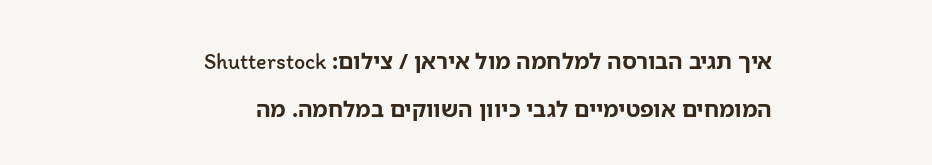איך תגיב הבורסה למלחמה מול איראן / צילום: Shutterstock

המומחים אופטימיים לגבי כיוון השווקים במלחמה. מה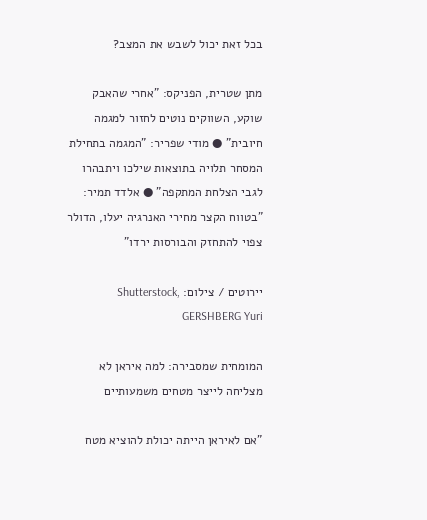בכל זאת יכול לשבש את המצב?

מתן שטרית, הפניקס: "אחרי שהאבק שוקע, השווקים נוטים לחזור למגמה חיובית" ● מודי שפריר: "המגמה בתחילת המסחר תלויה בתוצאות שילכו ויתבהרו לגבי הצלחת המתקפה" ● אלדד תמיר: "בטווח הקצר מחירי האנרגיה יעלו, הדולר צפוי להתחזק והבורסות ירדו"

יירוטים / צילום: Shutterstock, GERSHBERG Yuri

המומחית שמסבירה: למה איראן לא מצליחה לייצר מטחים משמעותיים

"אם לאיראן הייתה יכולת להוציא מטח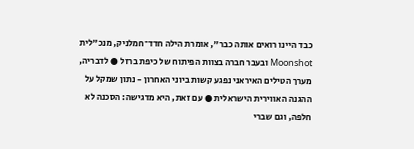כבד היינו רואים אותה כבר", אומרת הילה חדד־חמלניק, מנכ"לית Moonshot ובעבר חברה בצוות הפיתוח של כיפת ברזל ● לדבריה, מערך הטילים האיראני נפגע קשות ביוני האחרון - נתון שמקל על ההגנה האווירית הישראלית ● עם זאת, היא מדגישה: הסכנה לא חלפה, וגם שברי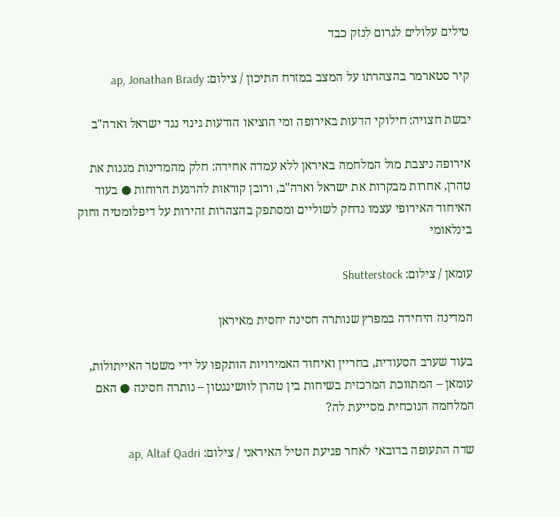טילים עלולים לגרום לנזק כבד

קיר סטארמר בהצהרתו על המצב במזרח התיכון / צילום: ap, Jonathan Brady

יבשת חצויה: חילוקי הדעות באירופה ומי הוציאו הודעות גינוי נגד ישראל וארה"ב

אירופה ניצבת מול המלחמה באיראן ללא עמדה אחידה: חלק מהמדינות מגנות את טהרן, אחרות מבקרות את ישראל וארה"ב, ורובן קוראות להרגעת הרוחות ● בעוד האיחוד האירופי עצמו נדחק לשוליים ומסתפק בהצהרות זהירות על דיפלומטיה וחוק בינלאומי

עומאן / צילום: Shutterstock

המדינה היחידה במפרץ שנותרה חסינה יחסית מאיראן

בעוד שערב הסעודית, בחריין ואיחוד האמירויות הותקפו על ידי משטר האייתולות, עומאן – המתווכת המרכזית בשיחות בין טהרן לוושינגטון – נותרה חסינה ● האם המלחמה הנוכחית מסייעת לה?

שדה התעופה בדובאי לאחר פגיעת הטיל האיראני / צילום: ap, Altaf Qadri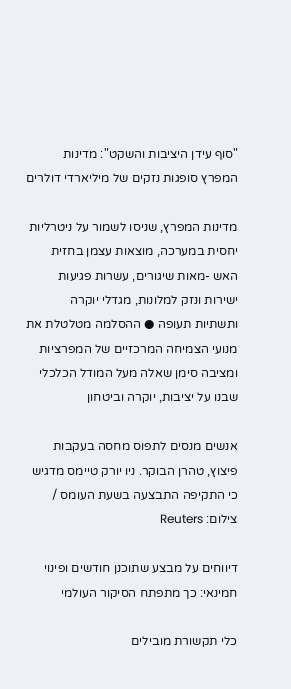"סוף עידן היציבות והשקט": מדינות המפרץ סופגות נזקים של מיליארדי דולרים

מדינות המפרץ, שניסו לשמור על ניטרליות יחסית במערכה, מוצאות עצמן בחזית האש -מאות שיגורים, עשרות פגיעות ישירות ונזק למלונות, מגדלי יוקרה ותשתיות תעופה ● ההסלמה מטלטלת את מנועי הצמיחה המרכזיים של המפרציות ומציבה סימן שאלה מעל המודל הכלכלי שבנו על יציבות, יוקרה וביטחון

אנשים מנסים לתפוס מחסה בעקבות פיצוץ, טהרן הבוקר. ניו יורק טיימס מדגיש כי התקיפה התבצעה בשעת העומס / צילום: Reuters

דיווחים על מבצע שתוכנן חודשים ופינוי חמינאי: כך מתפתח הסיקור העולמי

כלי תקשורת מובילים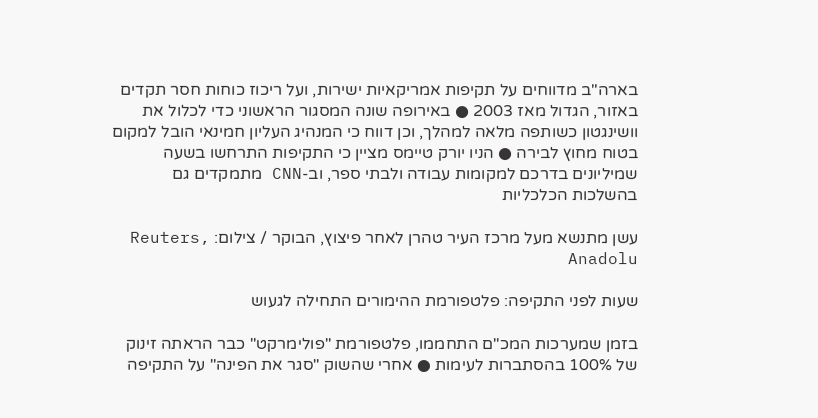בארה"ב מדווחים על תקיפות אמריקאיות ישירות, ועל ריכוז כוחות חסר תקדים באזור, הגדול מאז 2003 ● באירופה שונה המסגור הראשוני כדי לכלול את וושינגטון כשותפה מלאה למהלך, וכן דווח כי המנהיג העליון חמינאי הובל למקום בטוח מחוץ לבירה ● הניו יורק טיימס מציין כי התקיפות התרחשו בשעה שמיליונים בדרכם למקומות עבודה ולבתי ספר, וב-CNN מתמקדים גם בהשלכות הכלכליות

עשן מתנשא מעל מרכז העיר טהרן לאחר פיצוץ, הבוקר / צילום: Reuters, Anadolu

שעות לפני התקיפה: פלטפורמת ההימורים התחילה לגעוש

בזמן שמערכות המכ"ם התחממו, פלטפורמת "פולימרקט" כבר הראתה זינוק של 100% בהסתברות לעימות ● אחרי שהשוק "סגר את הפינה" על התקיפה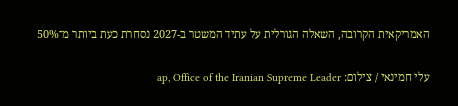האמריקאית הקרובה, השאלה הגורלית על עתיד המשטר ב-2027 נסחרת כעת ביותר מ־50%

עלי חמינאי / צילום: ap, Office of the Iranian Supreme Leader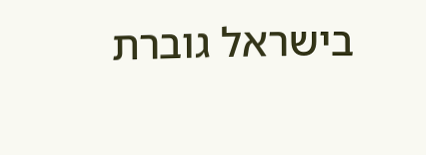בישראל גוברת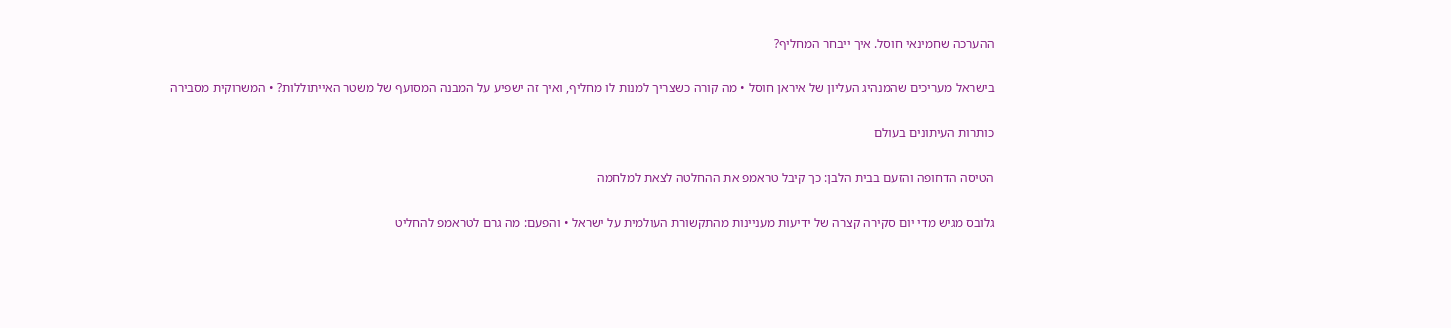ההערכה שחמינאי חוסל. איך ייבחר המחליף?

בישראל מעריכים שהמנהיג העליון של איראן חוסל • מה קורה כשצריך למנות לו מחליף, ואיך זה ישפיע על המבנה המסועף של משטר האייתוללות? • המשרוקית מסבירה

כותרות העיתונים בעולם

הטיסה הדחופה והזעם בבית הלבן: כך קיבל טראמפ את ההחלטה לצאת למלחמה

גלובס מגיש מדי יום סקירה קצרה של ידיעות מעניינות מהתקשורת העולמית על ישראל • והפעם: מה גרם לטראמפ להחליט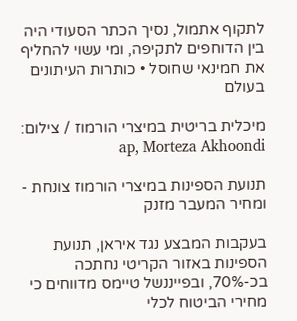לתקוף אתמול, נסיך הכתר הסעודי היה בין הדוחפים לתקיפה, ומי עשוי להחליף את חמינאי שחוסל • כותרות העיתונים בעולם

מיכלית בריטית במיצרי הורמוז / צילום: ap, Morteza Akhoondi

תנועת הספינות במיצרי הורמוז צונחת - ומחיר המעבר מזנק

בעקבות המבצע נגד איראן, תנועת הספינות באזור הקריטי נחתכה בכ-70%, ובפייננשל טיימס מדווחים כי מחירי הביטוח לכלי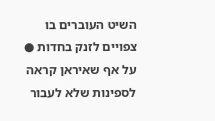השיט העוברים בו צפויים לזנק בחדות ● על אף שאיראן קראה לספינות שלא לעבור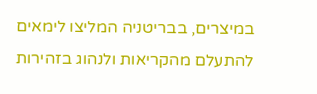במיצרים, בבריטניה המליצו לימאים להתעלם מהקריאות ולנהוג בזהירות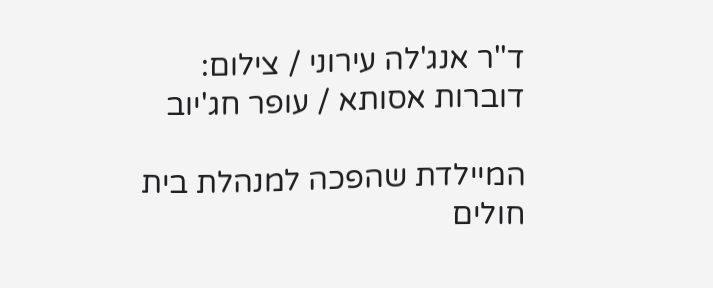ד''ר אנג'לה עירוני / צילום: דוברות אסותא / עופר חג'יוב

המיילדת שהפכה למנהלת בית חולים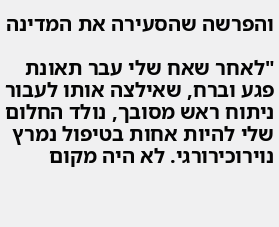והפרשה שהסעירה את המדינה

"לאחר שאח שלי עבר תאונת פגע וברח, שאילצה אותו לעבור ניתוח ראש מסובך, נולד החלום שלי להיות אחות בטיפול נמרץ נוירוכירורגי. לא היה מקום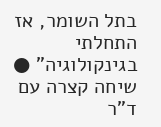בתל השומר, אז התחלתי בגינקולוגיה" ● שיחה קצרה עם ד"ר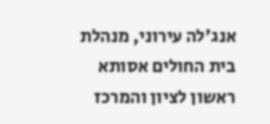אנג'לה עירוני, מנהלת בית החולים אסותא ראשון לציון והמרכז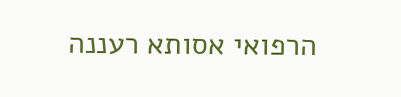הרפואי אסותא רעננה